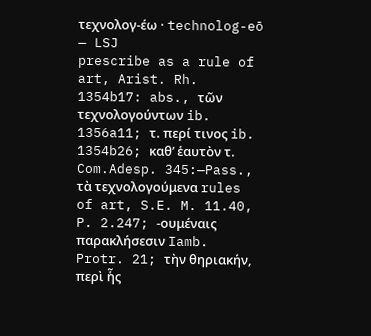τεχνολογ-έω · technolog-eō — LSJ
prescribe as a rule of art, Arist. Rh. 1354b17: abs., τῶν τεχνολογούντων ib. 1356a11; τ. περί τινος ib. 1354b26; καθʼ ἑαυτὸν τ. Com.Adesp. 345:—Pass., τὰ τεχνολογούμενα rules of art, S.E. M. 11.40, P. 2.247; -ουμέναις παρακλήσεσιν Iamb. Protr. 21; τὴν θηριακήν, περὶ ἧς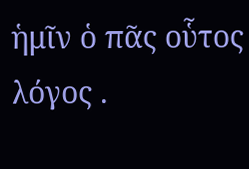ἡμῖν ὁ πᾶς οὗτος λόγος .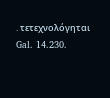. τετεχνολόγηται Gal. 14.230.